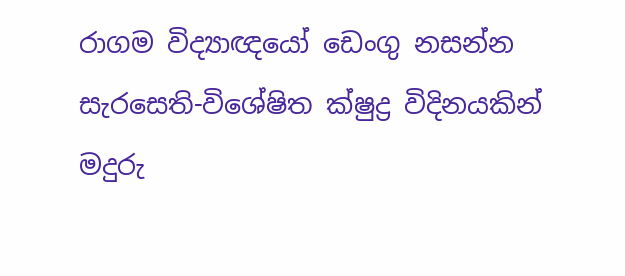රාගම විද්‍යාඥයෝ ඩෙංගු නසන්න සැරසෙති-විශේෂිත ක්ෂුද්‍ර විදිනයකින් මදුරු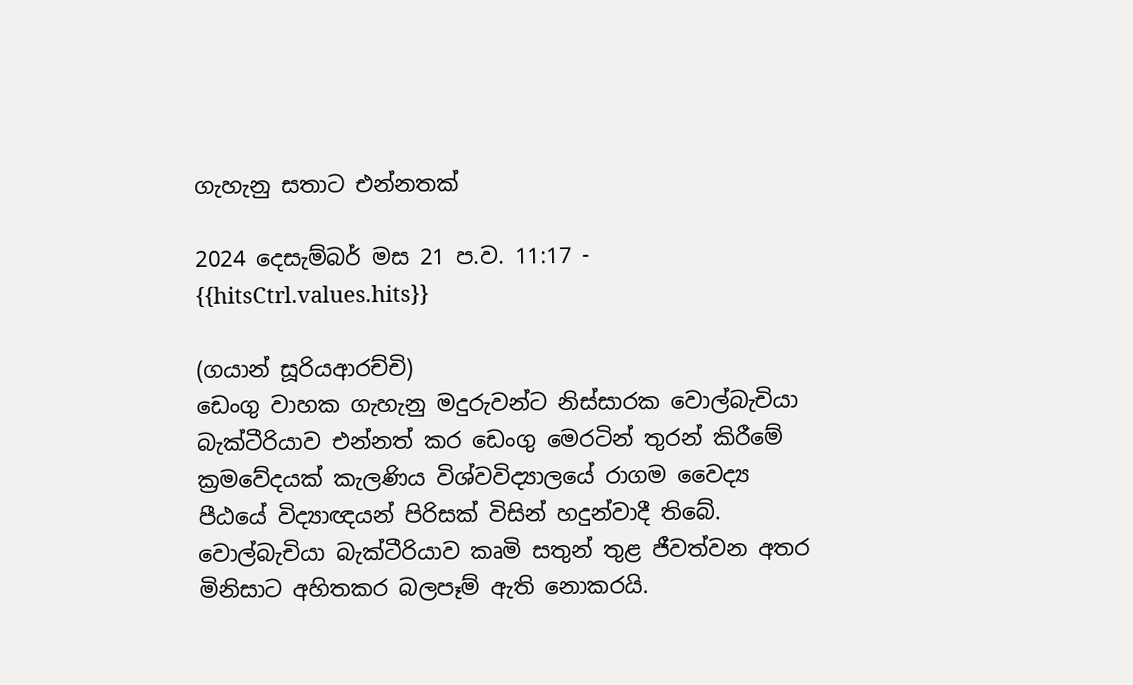ගැහැනු සතාට එන්නතක්

2024 දෙසැම්බර් මස 21 ප.ව. 11:17 - {{hitsCtrl.values.hits}}

(ගයාන් සූරියආරච්චි)
ඩෙංගු වාහක ගැහැනු මදුරුවන්ට නිස්සාරක වොල්බැචියා බැක්ටීරියාව එන්නත් කර ඩෙංගු මෙරටින් තුරන් කිරීමේ ක්‍රමවේදයක් කැලණිය විශ්වවිද්‍යාලයේ රාගම වෛද්‍ය පීඨයේ විද්‍යාඥයන් පිරිසක් විසින් හදුන්වාදී තිබේ.
වොල්බැචියා බැක්ටීරියාව කෘමි සතුන් තුළ ජීවත්වන අතර මිනිසාට අහිතකර බලපෑම් ඇති නොකරයි.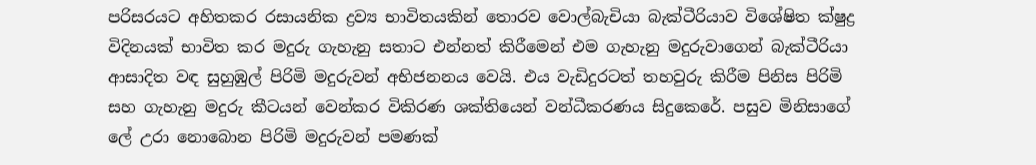පරිසරයට අහිතකර රසායනික ද්‍රව්‍ය භාවිතයකින් තොරව වොල්බැචියා බැක්ටීරියාව විශේෂිත ක්ෂුද්‍ර විදිනයක් භාවිත කර මදුරු ගැහැනු සතාට එන්නත් කිරීමෙන් එම ගැහැනු මදුරුවාගෙන් බැක්ටීරියා ආසාදිත වඳ සුහුඹුල් පිරිමි මදුරුවන් අභිජනනය වෙයි. එය වැඩිදුරටත් තහවුරු කිරීම පිනිස පිරිමි සහ ගැහැනු මදුරු කීටයන් වෙන්කර විකිරණ ශක්තියෙන් වන්ධීකරණය සිදුකෙරේ. පසුව මිනිසාගේ ලේ උරා නොබොන පිරිමි මදුරුවන් පමණක්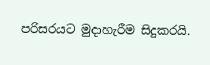පරිසරයට මුදාහැරීම සිදුකරයි.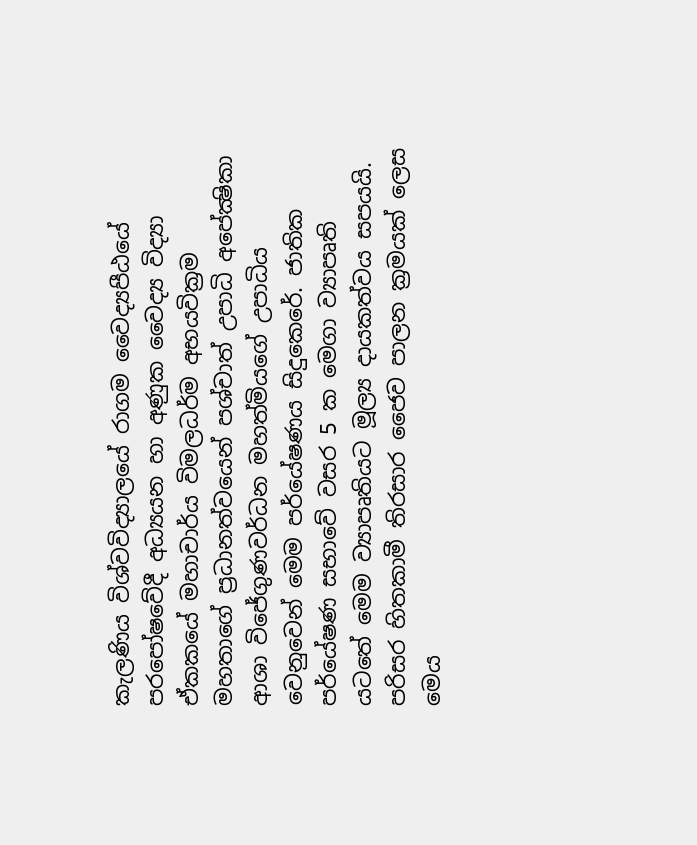කැලණිය විශ්වවිද්‍යාලයේ රාගම වෛද්‍යපීඨයේ පරපෝෂවේදී අධ්‍යයන හා අණුක වෛද්‍ය විද්‍යා ඒකකයේ මහාචාර්ය විමලධර්ම අභයවික්‍රම මහතාගේ ප්‍රධානත්වයෙන් පශ්චාත් උපාධි අපේක්‍ෂිකා ආශා විජේගුණවර්ධන මහත්මියගේ උපාධිය වෙනුවෙන් මෙම පර්යේෂණය සිදුකෙරේ. ජාතික පර්යේෂණ සභාවේ වසර 5 ක මෙගා ව්‍යාපෘති යටතේ මෙම ව්‍යාපෘතියට මූල්‍ය දායකත්වය සපයයි.
පරිසර හිතකාමී තිරසාර ජෛව පාලන ක්‍රමයක් ලෙස මෙය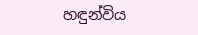හඳුන්විය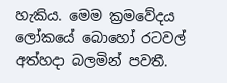හැකිය. මෙම ක්‍රමවේදය ලෝකයේ බොහෝ රටවල් අත්හදා බලමින් පවතී.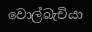වොල්බැචියා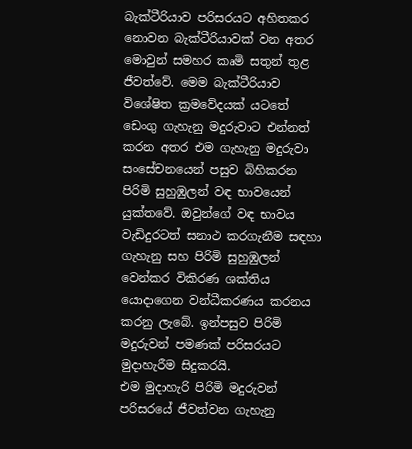බැක්ටීරියාව පරිසරයට අහිතකර නොවන බැක්ටීරියාවක් වන අතර මොවුන් සමහර කෘමි සතුන් තුළ ජීවත්වේ. මෙම බැක්ටීරියාව විශේෂිත ක්‍රමවේදයක් යටතේ ඩෙංගු ගැහැනු මදුරුවාට එන්නත් කරන අතර එම ගැහැනු මදුරුවා සංසේචනයෙන් පසුව බිහිකරන පිරිමි සුහුඹුලන් වඳ භාවයෙන් යුක්තවේ. ඔවුන්ගේ වඳ භාවය වැඩිදුරටත් සනාථ කරගැනීම සඳහා ගැහැනු සහ පිරිමි සුහුඹුලන් වෙන්කර විකිරණ ශක්තිය යොදාගෙන වන්ධීකරණය කරනය කරනු ලැබේ. ඉන්පසුව පිරිමි මදුරුවන් පමණක් පරිසරයට මුදාහැරීම සිදුකරයි.
එම මුදාහැරි පිරිමි මදුරුවන් පරිසරයේ ජීවත්වන ගැහැනු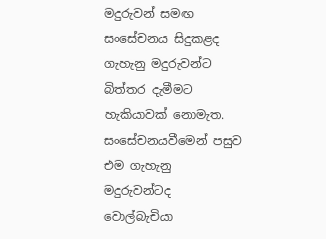මදුරුවන් සමඟ සංසේචනය සිදුකළද ගැහැනු මදුරුවන්ට බිත්තර දැමීමට හැකියාවක් නොමැත. සංසේචනයවීමෙන් පසුව එම ගැහැනු මදුරුවන්ටද වොල්බැචියා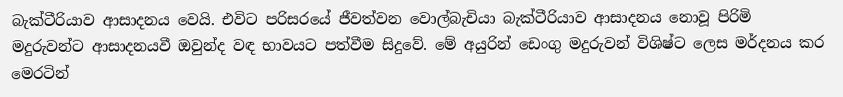බැක්ටීරියාව ආසාදනය වෙයි. එවිට පරිසරයේ ජීවත්වන වොල්බැචියා බැක්ටීරියාව ආසාදනය නොවූ පිරිමි මදුරුවන්ට ආසාදනයවී ඔවුන්ද වඳ භාවයට පත්වීම සිදුවේ. මේ අයුරින් ඩෙංගු මදුරුවන් විශිෂ්ට ලෙස මර්දනය කර මෙරටින්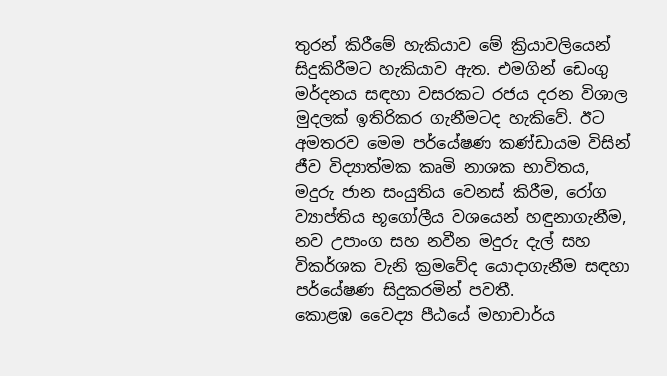තුරන් කිරීමේ හැකියාව මේ ක්‍රියාවලියෙන් සිදුකිරීමට හැකියාව ඇත. එමගින් ඩෙංගු මර්දනය සඳහා වසරකට රජය දරන විශාල මුදලක් ඉතිරිකර ගැනීමටද හැකිවේ. ඊට අමතරව මෙම පර්යේෂණ කණ්ඩායම විසින් ජීව විද්‍යාත්මක කෘමි නාශක භාවිතය, මදුරු ජාන සංයුතිය වෙනස් කිරීම, රෝග ව්‍යාප්තිය භූගෝලීය වශයෙන් හඳුනාගැනීම, නව උපාංග සහ නවීන මදුරු දැල් සහ විකර්ශක වැනි ක්‍රමවේද යොදාගැනීම සඳහා පර්යේෂණ සිදුකරමින් පවතී.
කොළඹ වෛද්‍ය පීඨයේ මහාචාර්ය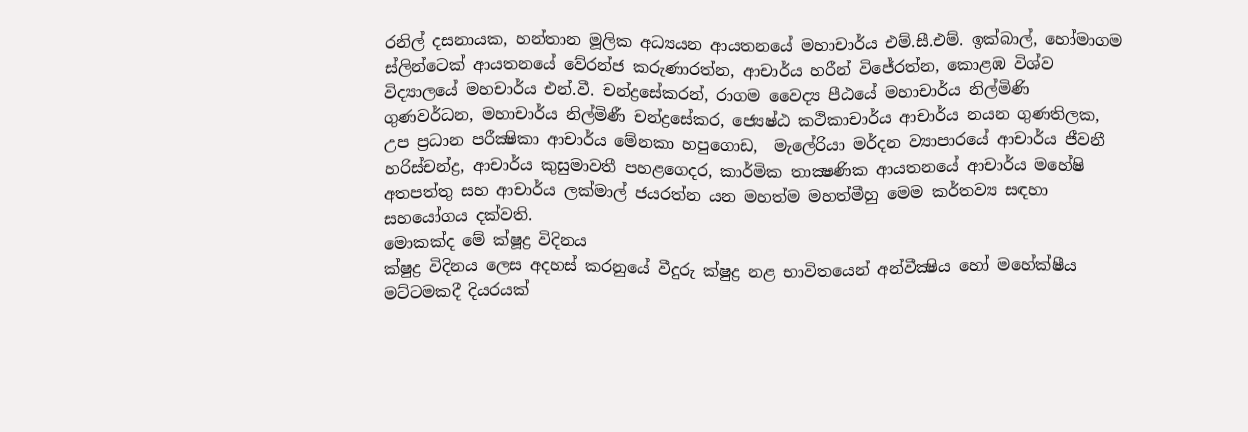රනිල් දසනායක, හන්තාන මූලික අධ්‍යයන ආයතනයේ මහාචාර්ය එම්.සී.එම්. ඉක්බාල්, හෝමාගම ස්ලින්ටෙක් ආයතනයේ වේරන්ජ කරුණාරත්න, ආචාර්ය හරීන් විජේරත්න, කොළඹ විශ්ව විද්‍යාලයේ මහචාර්ය එන්.වී. චන්ද්‍රසේකරන්, රාගම වෛද්‍ය පීඨයේ මහාචාර්ය නිල්මිණි ගුණවර්ධන, මහාචාර්ය නිල්මිණී චන්ද්‍රසේකර, ජ්‍යෙෂ්ඨ කථිකාචාර්ය ආචාර්ය නයන ගුණතිලක, උප ප්‍රධාන පරීක්‍ෂිකා ආචාර්ය මේනකා හපුගොඩ,  මැලේරියා මර්දන ව්‍යාපාරයේ ආචාර්ය ජීවනී හරිස්චන්ද්‍ර, ආචාර්ය කුසුමාවතී පහළගෙදර, කාර්මික තාක්‍ෂණික ආයතනයේ ආචාර්ය මහේෂි අතපත්තු සහ ආචාර්ය ලක්මාල් ජයරත්න යන මහත්ම මහත්මීහු මෙම කර්තව්‍ය සඳහා සහයෝගය දක්වති.
මොකක්ද මේ ක්ෂූද්‍ර විදිනය
ක්ෂුද්‍ර විදිනය ලෙස අදහස් කරනුයේ වීදුරු ක්ෂුද්‍ර නළ භාවිතයෙන් අන්වීක්‍ෂිය හෝ මහේක්ෂීය මට්ටමකදී දියරයක්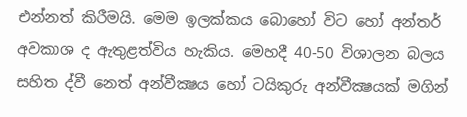එන්නත් කිරීමයි. මෙම ඉලක්කය බොහෝ විට හෝ අන්තර් අවකාශ ද ඇතුළත්විය හැකිය. මෙහදී 40-50 විශාලන බලය සහිත ද්වී නෙත් අන්වීක්‍ෂය හෝ ටයිකුරු අන්වීක්‍ෂයක් මගින්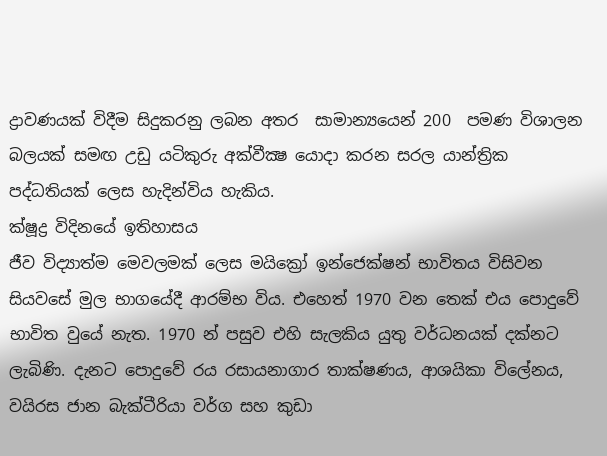ද්‍රාවණයක් විදීම සිදුකරනු ලබන අතර  සාමාන්‍යයෙන් 200  පමණ විශාලන බලයක් සමඟ උඩු යටිකුරු අක්වීක්‍ෂ යොදා කරන සරල යාන්ත්‍රික පද්ධතියක් ලෙස හැදින්විය හැකිය.
ක්ෂූද්‍ර විදිනයේ ඉතිහාසය
ජීව විද්‍යාත්ම මෙවලමක් ලෙස මයික්‍රෝ ඉන්ජෙක්ෂන් භාවිතය විසිවන සියවසේ මුල භාගයේදී ආරම්භ විය. එහෙත් 1970 වන තෙක් එය පොදුවේ භාවිත වුයේ නැත. 1970 න් පසුව එහි සැලකිය යුතු වර්ධනයක් දක්නට ලැබිණි. දැනට පොදුවේ රය රසායනාගාර තාක්ෂණය, ආශයිකා විලේනය, වයිරස ජාන බැක්ටීරියා වර්ග සහ කුඩා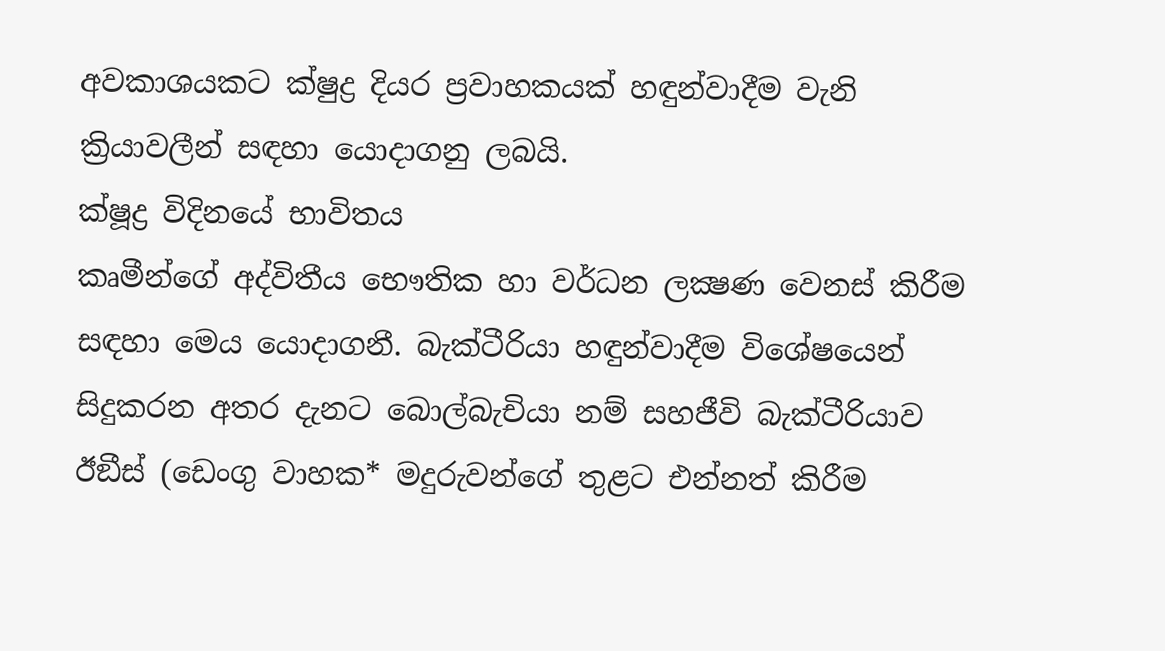අවකාශයකට ක්ෂුද්‍ර දියර ප්‍රවාහකයක් හඳුන්වාදීම වැනි ක්‍රියාවලීන් සඳහා යොදාගනු ලබයි.
ක්ෂූද්‍ර විදිනයේ භාවිතය
කෘමීන්ගේ අද්විතීය භෞතික හා වර්ධන ලක්‍ෂණ වෙනස් කිරීම සඳහා මෙය යොදාගනී. බැක්ටීරියා හඳුන්වාදීම විශේෂයෙන් සිදුකරන අතර දැනට බොල්බැචියා නම් සහජීවි බැක්ටීරියාව ඊඞීස් (ඩෙංගු වාහක* මදුරුවන්ගේ තුළට එන්නත් කිරීම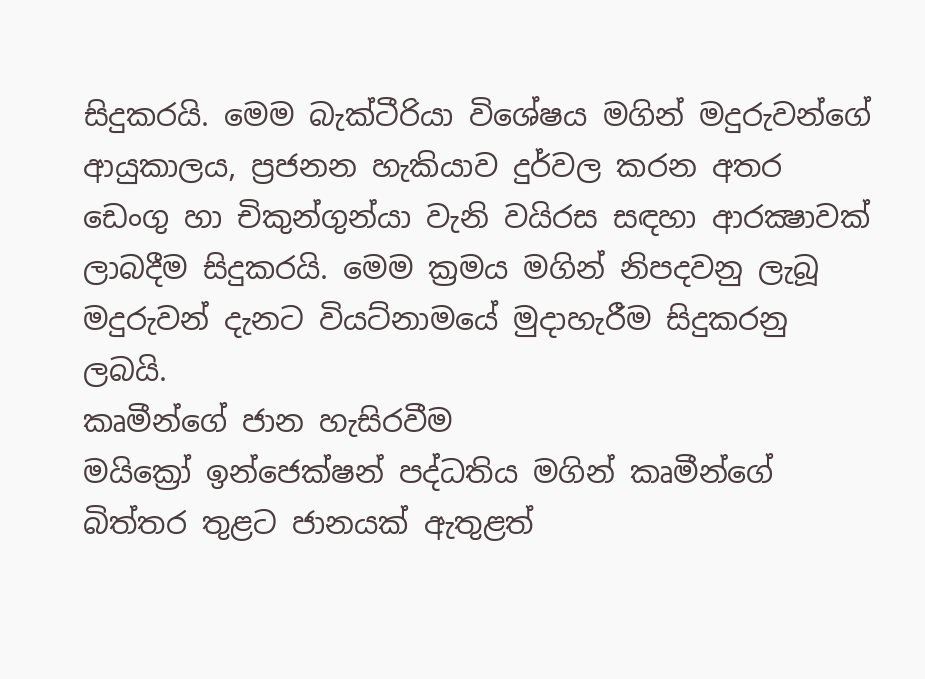සිදුකරයි. මෙම බැක්ටීරියා විශේෂය මගින් මදුරුවන්ගේ ආයුකාලය, ප්‍රජනන හැකියාව දුර්වල කරන අතර ඩෙංගු හා චිකුන්ගුන්යා වැනි වයිරස සඳහා ආරක්‍ෂාවක් ලාබදීම සිදුකරයි. මෙම ක්‍රමය මගින් නිපදවනු ලැබූ මදුරුවන් දැනට වියට්නාමයේ මුදාහැරීම සිදුකරනු ලබයි.
කෘමීන්ගේ ජාන හැසිරවීම
මයික්‍රෝ ඉන්ජෙක්ෂන් පද්ධතිය මගින් කෘමීන්ගේ බිත්තර තුළට ජානයක් ඇතුළත්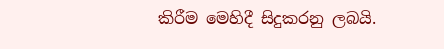කිරීම මෙහිදී සිදුකරනු ලබයි.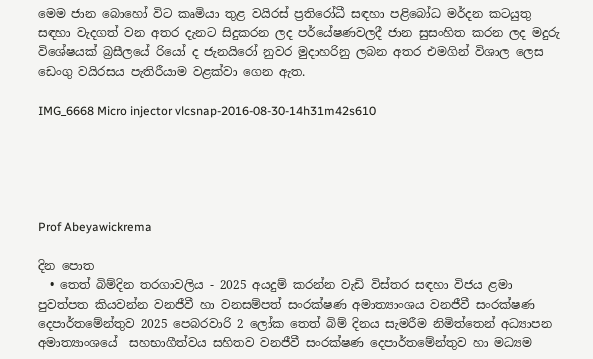මෙම ජාන බොහෝ විට කෘමියා තුළ වයිරස් ප්‍රතිරෝධී සඳහා පළිබෝධ මර්දන කටයුතු සඳහා වැදගත් වන අතර දැනට සිදුකරන ලද පර්යේෂණවලදී ජාන සුසංහිත කරන ලද මදුරු විශේෂයක් බ්‍රසීලයේ රියෝ ද ජැනයිරෝ නුවර මුදාහරිනු ලබන අතර එමගින් විශාල ලෙස ඩෙංගු වයිරසය පැතිරීයාම වළක්වා ගෙන ඇත.

IMG_6668 Micro injector vlcsnap-2016-08-30-14h31m42s610





Prof Abeyawickrema

දින පොත
  • තෙත් බිම්දින තරගාවලිය - 2025 අයදුම් කරන්න වැඩි විස්තර සඳහා විජය ළමා පුවත්පත කියවන්න වනජීවී හා වනසම්පත් සංරක්ෂණ අමාත්‍යාංශය වනජීවී සංරක්ෂණ දෙපාර්තමේන්තුව 2025 පෙබරවාරි 2 ලෝක තෙත් බිම් දිනය සැමරීම නිමිත්තෙන් අධ්‍යාපන අමාත්‍යාංශයේ  සහභාගීත්වය සහිතව වනජීවී සංරක්ෂණ දෙපාර්තමේන්තුව හා මධ්‍යම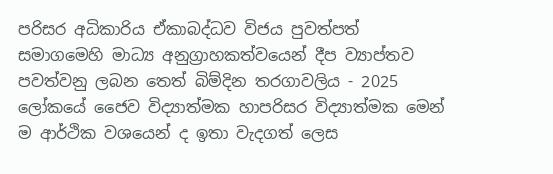පරිසර අධිකාරිය ඒකාබද්ධව විජය පුවත්පත් සමාගමෙහි මාධ්‍ය අනුග්‍රාහකත්වයෙන් දීප ව්‍යාප්තව පවත්වනු ලබන තෙත් බිම්දින තරගාවලිය - 2025   ලෝකයේ ජෛව විද්‍යාත්මක හාපරිසර විද්‍යාත්මක මෙන් ම ආර්ථික වශයෙන් ද ඉතා වැදගත් ලෙස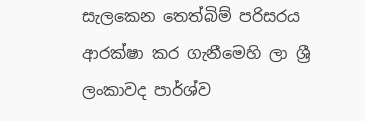සැලකෙන තෙත්බිම් පරිසරය ආරක්ෂා කර ගැනීමෙහි ලා ශ්‍රී ලංකාවද පාර්ශ්ව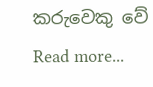කරුවෙකු වේ Read more...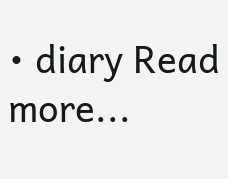• diary Read more...